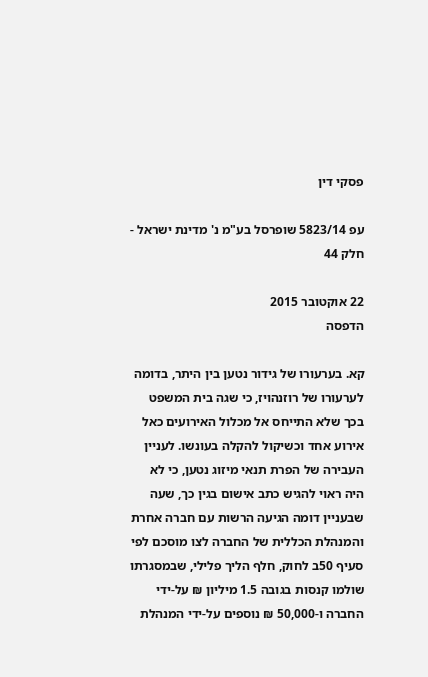פסקי דין

עפ 5823/14 שופרסל בע"מ נ' מדינת ישראל - חלק 44

22 אוקטובר 2015
הדפסה

קא. בערעורו של גידור נטען בין היתר, בדומה לערעורו של רוזנהויז, כי שגה בית המשפט בכך שלא התייחס אל מכלול האירועים כאל אירוע אחד וכשיקול להקלה בעונשו. לעניין העבירה של הפרת תנאי מיזוג נטען, כי לא היה ראוי להגיש כתב אישום בגין כך, שעה שבעניין דומה הגיעה הרשות עם חברה אחרת והמנהלת הכללית של החברה לצו מוסכם לפי סעיף 50ב לחוק, חלף הליך פלילי, שבמסגרתו שולמו קנסות בגובה 1.5 מיליון ₪ על-ידי החברה ו-50,000 ₪ נוספים על-ידי המנהלת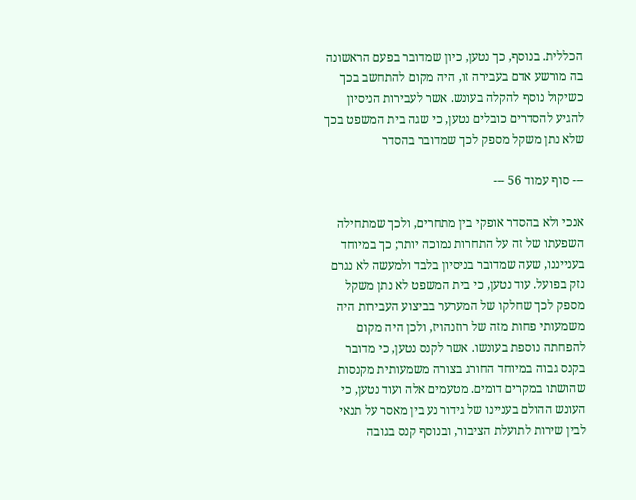הכללית. בנוסף, כך נטען, כיון שמדובר בפעם הראשונה בה מורשע אדם בעבירה זו, היה מקום להתחשב בכך כשיקול נוסף להקלה בעונש. אשר לעבירות הניסיון להגיע להסדרים כובלים נטען, כי שגה בית המשפט בכך שלא נתן משקל מספק לכך שמדובר בהסדר

--- סוף עמוד 56 ---

אנכי ולא בהסדר אופקי בין מתחרים, ולכך שמתחילה השפעתו של זה על התחרות נמוכה יותר; כך במיוחד בענייננו, שעה שמדובר בניסיון בלבד ולמעשה לא נגרם נזק בפועל. עוד נטען, כי בית המשפט לא נתן משקל מספק לכך שחלקו של המערער בביצוע העבירות היה משמעותי פחות מזה של רוזנהויז, ולכן היה מקום להפחתה נוספת בעונשו. אשר לקנס נטען, כי מדובר בקנס גבוה במיוחד החורג בצורה משמעותית מקנסות שהושתו במקרים דומים. מטעמים אלה ועוד נטען, כי העונש ההולם בעניינו של גידור נע בין מאסר על תנאי לבין שירות לתועלת הציבור, ובנוסף קנס בגובה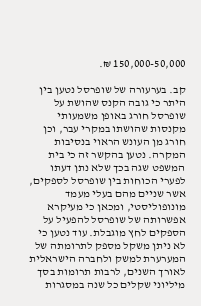150,000-50,000 ₪.

קב. בערעורה של שופרסל נטען בין היתר כי גובה הקנס שהושת על שופרסל חורג באופן משמעותי מקנסות שהושתו במקרי עבר, וכן חורג מן העונש הראוי בנסיבות המקרה. נטען בהקשר זה כי בית המשפט שגה בכך שלא נתן דעתו לפערי הכוחות בין שופרסל לספקים, אשר שניים מהם בעלי מעמד מונופוליסטי, ומכאן כי מעיקרא אפשרותה של שופרסל להפעיל על הספקים לחץ מוגבלת. עוד נטען כי לא ניתן משקל מספק לתרומתה של המערערת למשק ולחברה הישראלית לאורך השנים, לרבות תרומות בסך מיליוני שקלים כל שנה במסגרות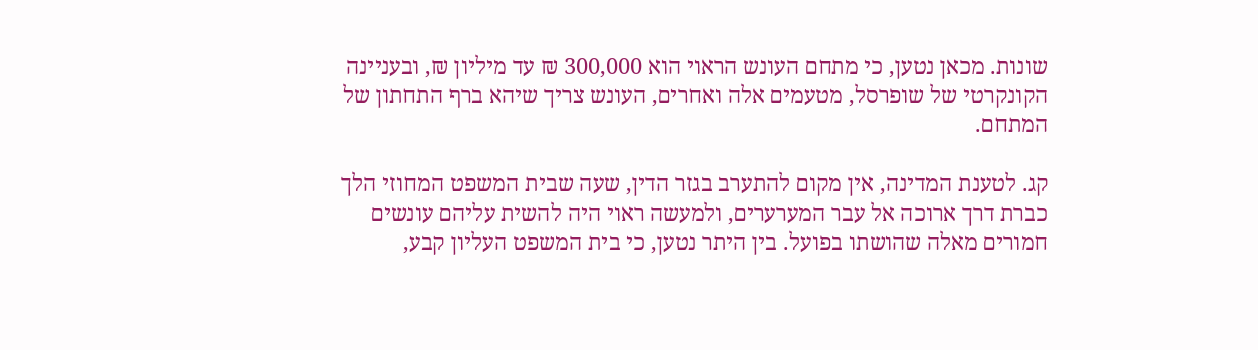שונות. מכאן נטען, כי מתחם העונש הראוי הוא 300,000 ₪ עד מיליון ₪, ובעניינה הקונקרטי של שופרסל, מטעמים אלה ואחרים, העונש צריך שיהא ברף התחתון של המתחם.

קג. לטענת המדינה, אין מקום להתערב בגזר הדין, שעה שבית המשפט המחוזי הלך כברת דרך ארוכה אל עבר המערערים, ולמעשה ראוי היה להשית עליהם עונשים חמורים מאלה שהושתו בפועל. בין היתר נטען, כי בית המשפט העליון קבע,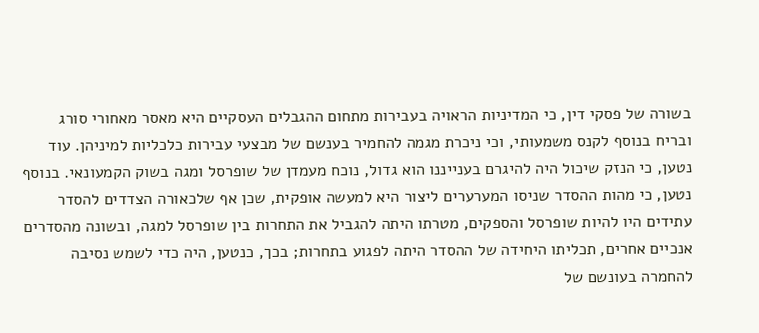בשורה של פסקי דין, כי המדיניות הראויה בעבירות מתחום ההגבלים העסקיים היא מאסר מאחורי סורג ובריח בנוסף לקנס משמעותי, וכי ניכרת מגמה להחמיר בענשם של מבצעי עבירות כלכליות למיניהן. עוד נטען, כי הנזק שיכול היה להיגרם בענייננו הוא גדול, נוכח מעמדן של שופרסל ומגה בשוק הקמעונאי. בנוסף נטען, כי מהות ההסדר שניסו המערערים ליצור היא למעשה אופקית, שכן אף שלכאורה הצדדים להסדר עתידים היו להיות שופרסל והספקים, מטרתו היתה להגביל את התחרות בין שופרסל למגה, ובשונה מהסדרים אנכיים אחרים, תכליתו היחידה של ההסדר היתה לפגוע בתחרות; בכך, כנטען, היה כדי לשמש נסיבה להחמרה בעונשם של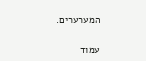המערערים.

עמוד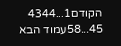הקודם1...4344
45...58עמוד הבא